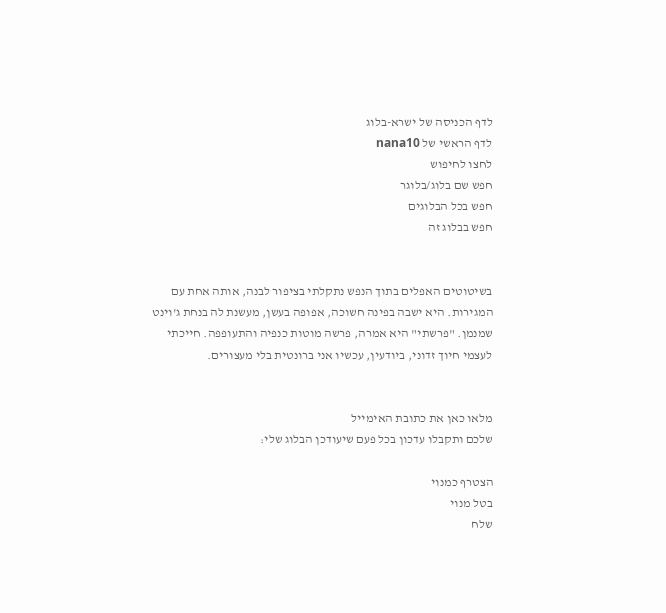לדף הכניסה של ישרא-בלוג
לדף הראשי של nana10
לחצו לחיפוש
חפש שם בלוג/בלוגר
חפש בכל הבלוגים
חפש בבלוג זה


בשיטוטים האפלים בתוך הנפש נתקלתי בציפור לבנה, אותה אחת עם המגירות. היא ישבה בפינה חשוכה, אפופה בעשן, מעשנת לה בנחת ג'וינט שמנמן. "פרשתי" היא אמרה, פרשה מוטות כנפיה והתעופפה. חייכתי לעצמי חיוך זדוני, ביודעין, עכשיו אני ברונטית בלי מעצורים.


מלאו כאן את כתובת האימייל
שלכם ותקבלו עדכון בכל פעם שיעודכן הבלוג שלי:

הצטרף כמנוי
בטל מנוי
שלח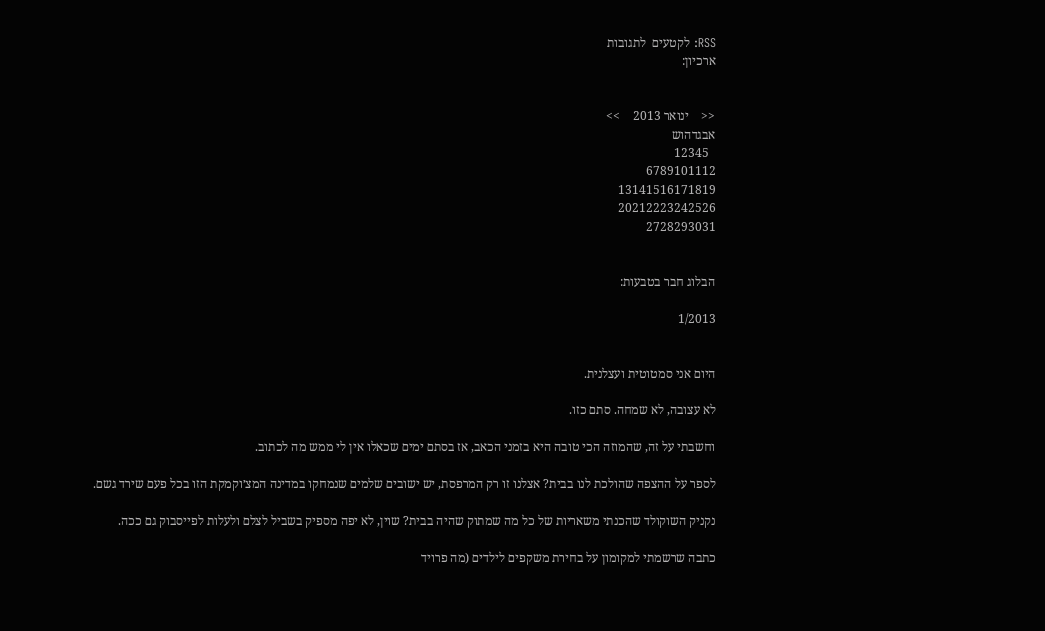RSS: לקטעים  לתגובות
ארכיון:


<<    ינואר 2013    >>
אבגדהוש
  12345
6789101112
13141516171819
20212223242526
2728293031


הבלוג חבר בטבעות:

1/2013


היום אני סמטוטית ועצלנית.

לא עצובה, לא שמחה. סתם כזו.

וחשבתי על זה, שהמוזה הכי טובה היא בזמני הכאב, אז בסתם ימים שכאלו אין לי ממש מה לכתוב.

לספר על ההצפה שהולכת לנו בבית? אצלנו זו רק המרפסת, יש ישובים שלמים שנמחקו במדינה המצ׳וקמקת הזו בכל פעם שירד גשם.

נקניק השוקולד שהכנתי משאריות של כל מה שמתוק שהיה בבית? שוין, לא יפה מספיק בשביל לצלם ולעלות לפייסבוק גם ככה.

כתבה שרשמתי למקומון על בחירת משקפים לילדים (מה פרויד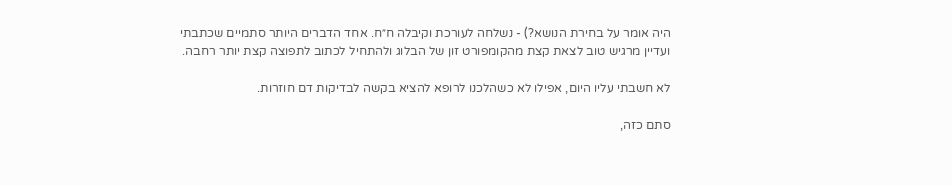היה אומר על בחירת הנושא?) - נשלחה לעורכת וקיבלה ח״ח. אחד הדברים היותר סתמיים שכתבתי ועדיין מרגיש טוב לצאת קצת מהקומפורט זון של הבלוג ולהתחיל לכתוב לתפוצה קצת יותר רחבה.

לא חשבתי עליו היום, אפילו לא כשהלכנו לרופא להציא בקשה לבדיקות דם חוזרות.

סתם כזה,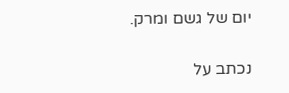יום של גשם ומרק.

נכתב על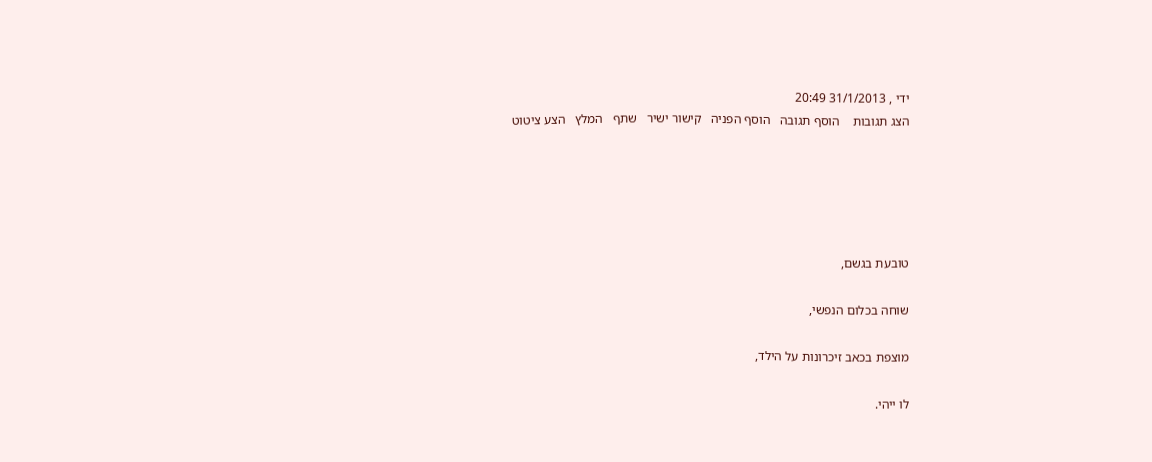ידי , 31/1/2013 20:49
הצג תגובות    הוסף תגובה   הוסף הפניה   קישור ישיר   שתף   המלץ   הצע ציטוט





טובעת בגשם,

שוחה בכלום הנפשי,

מוצפת בכאב זיכרונות על הילד,

לו ייהי.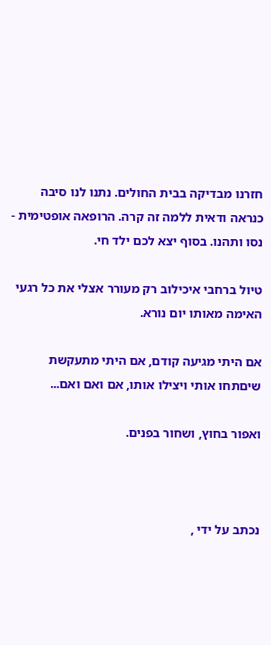חזרנו מבדיקה בבית החולים. נתנו לנו סיבה כנראה ודאית ללמה זה קרה. הרופאה אופטימית - נסו ותהנו. בסוף יצא לכם ילד חי.

טיול ברחבי איכילוב רק מעורר אצלי את כל רגעי האימה מאותו יום נורא.

אם היתי מגיעה קודם, אם היתי מתעקשת שיםתחו אותי ויצילו אותו, אם ואם ואם...

ואפור בחוץ, ושחור בפנים.



נכתב על ידי ,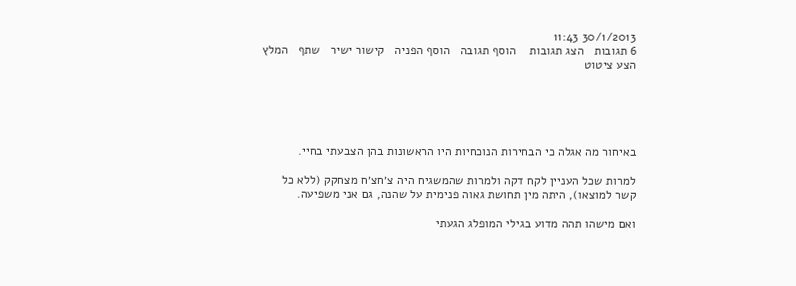30/1/2013 11:43
6 תגובות   הצג תגובות    הוסף תגובה   הוסף הפניה   קישור ישיר   שתף   המלץ   הצע ציטוט





באיחור מה אגלה כי הבחירות הנוכחיות היו הראשונות בהן הצבעתי בחיי.

למרות שכל העניין לקח דקה ולמרות שהמשגיח היה צ׳חצ׳ח מצחקק (ללא כל קשר למוצאו), היתה מין תחושת גאוה פנימית על שהנה, גם אני משפיעה.

ואם מישהו תהה מדוע בגילי המופלג הגעתי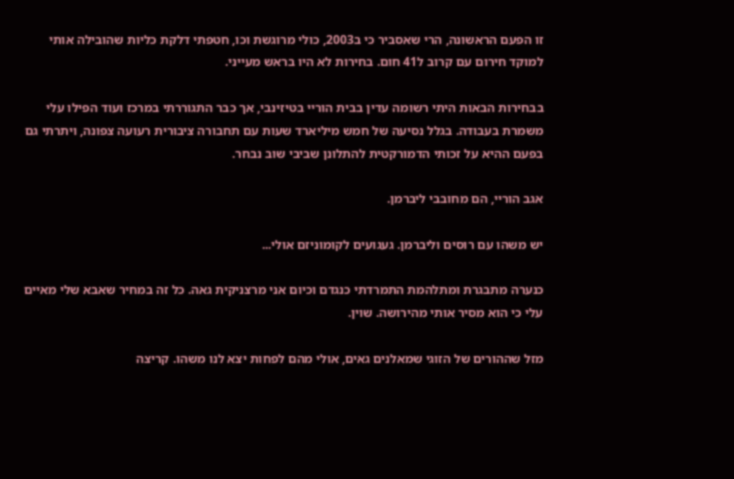זו הפעם הראשונה, הרי שאסביר כי ב2003, כולי מרוגשת וכו, חטפתי דלקת כליות שהובילה אותי למוקד חירום עם קרוב ל41 חום. בחירות לא היו בראש מעייני.

בבחירות הבאות היתי רשומה עדין בבית הוריי בטיזינבי, אך כבר התגוררתי במרכז ועוד הפילו עלי משמרת בעבודה. בגלל נסיעה של חמש מיליארד שעות עם תחבורה ציבורית רעועה צפונה, ויתרתי גם בפעם ההיא על זכותי הדמורקטית להתלונן שביבי שוב נבחר.

אגב הוריי, הם מחובבי ליברמן.

יש משהו עם רוסים וליברמן. געגועים לקומוניזם אולי...

כנערה מתבגרת ומתלהמת התמרדתי כנגדם וכיום אני מרצניקית גאה. כל זה במחיר שאבא שלי מאיים עלי כי הוא מסיר אותי מהירושה. שוין.

מזל שההורים של הזוגי שמאלנים גאים, אולי מהם לפחות יצא לנו משהו. קריצה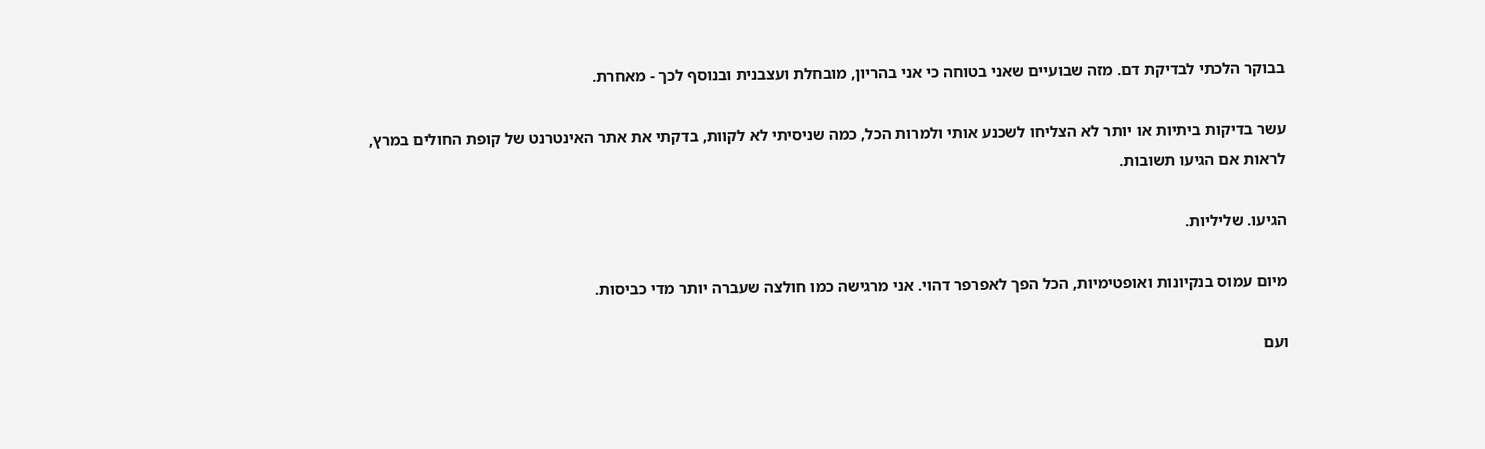בבוקר הלכתי לבדיקת דם. מזה שבועיים שאני בטוחה כי אני בהריון, מובחלת ועצבנית ובנוסף לכך - מאחרת.

עשר בדיקות ביתיות או יותר לא הצליחו לשכנע אותי ולמרות הכל, כמה שניסיתי לא לקוות, בדקתי את אתר האינטרנט של קופת החולים במרץ, לראות אם הגיעו תשובות.

הגיעו. שליליות.

מיום עמוס בנקיונות ואופטימיות, הכל הפך לאפרפר דהוי. אני מרגישה כמו חולצה שעברה יותר מדי כביסות.

ועם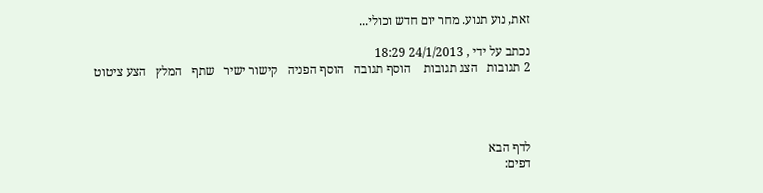זאת, נוע תנוע. מחר יום חדש וכולי...

נכתב על ידי , 24/1/2013 18:29
2 תגובות   הצג תגובות    הוסף תגובה   הוסף הפניה   קישור ישיר   שתף   המלץ   הצע ציטוט




לדף הבא
דפים: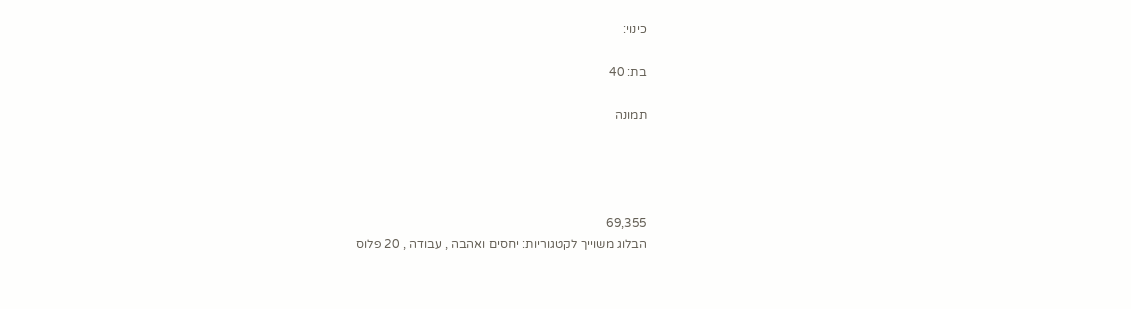כינוי:

בת: 40

תמונה




69,355
הבלוג משוייך לקטגוריות: יחסים ואהבה , עבודה , 20 פלוס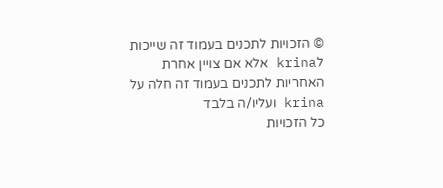© הזכויות לתכנים בעמוד זה שייכות לkrina אלא אם צויין אחרת
האחריות לתכנים בעמוד זה חלה על krina ועליו/ה בלבד
כל הזכויות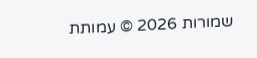שמורות 2026 © עמותת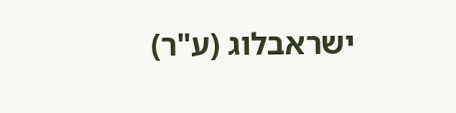ישראבלוג (ע"ר)